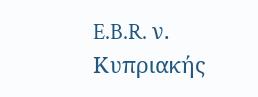E.B.R. ν. Κυπριακής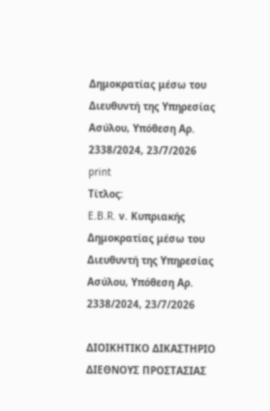Δημοκρατίας μέσω του Διευθυντή της Υπηρεσίας Ασύλου, Υπόθεση Αρ. 2338/2024, 23/7/2026
print
Τίτλος:
E.B.R. ν. Κυπριακής Δημοκρατίας μέσω του Διευθυντή της Υπηρεσίας Ασύλου, Υπόθεση Αρ. 2338/2024, 23/7/2026

ΔΙΟΙΚΗΤΙΚΟ ΔΙΚΑΣΤΗΡΙΟ ΔΙΕΘΝΟΥΣ ΠΡΟΣΤΑΣΙΑΣ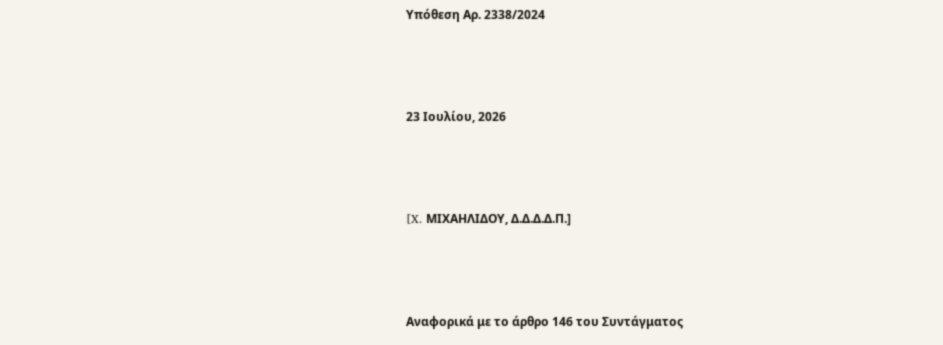Υπόθεση Αρ. 2338/2024



23 Ιουλίου, 2026



[X. ΜΙΧΑΗΛΙΔΟΥ, Δ.Δ.Δ.Δ.Π.]



Αναφορικά με το άρθρο 146 του Συντάγματος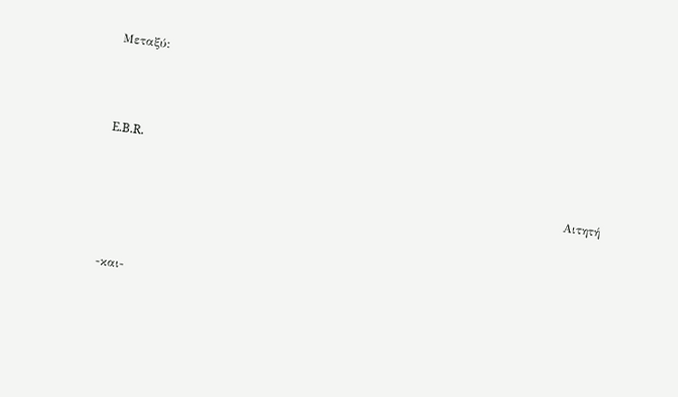Μεταξύ:



E.B.R.

                                                                                                                   Αιτητή



-και-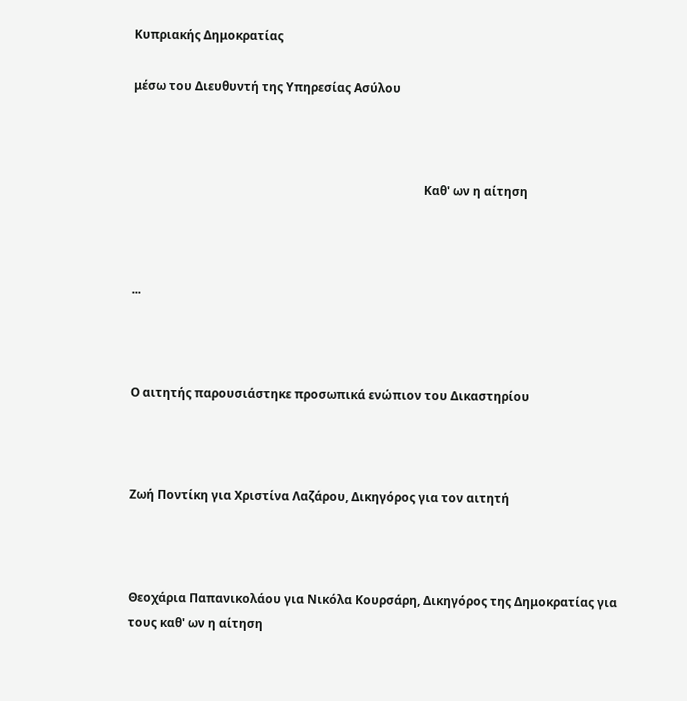Κυπριακής Δημοκρατίας

μέσω του Διευθυντή της Υπηρεσίας Ασύλου



                                                                                                 Καθ' ων η αίτηση



...



Ο αιτητής παρουσιάστηκε προσωπικά ενώπιον του Δικαστηρίου



Ζωή Ποντίκη για Χριστίνα Λαζάρου, Δικηγόρος για τον αιτητή



Θεοχάρια Παπανικολάου για Νικόλα Κουρσάρη, Δικηγόρος της Δημοκρατίας για τους καθ' ων η αίτηση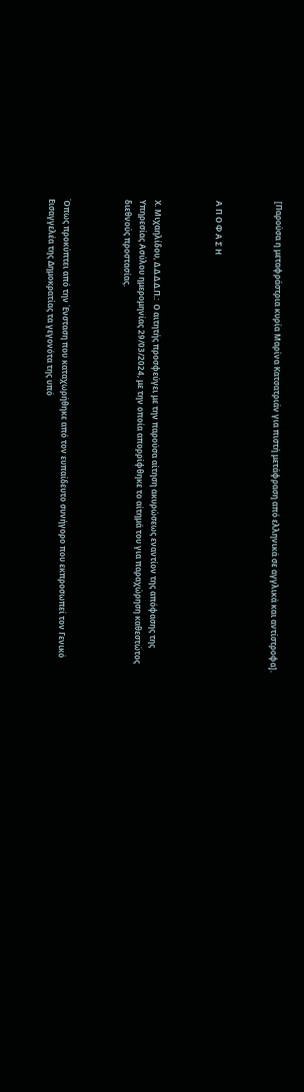[Παρούσα η μεταφράστρια κυρία Μαρίνα Κατσατριάν για πιστή μετάφραση από ελληνικά σε αγγλικά και αντίστροφα].



Α Π Ο Φ Α Σ Η



Χ. Μιχαηλίδου, Δ.Δ.Δ.Δ.Π.:  Ο αιτητής προσφεύγει με την παρούσα αίτηση ακυρώσεως εναντίον της απόφασης της Υπηρεσίας Ασύλου ημερομηνίας 29/03/2024, με την οποία απορρίφθηκε το αίτημά του για παραχώρηση καθεστώτος διεθνούς προστασίας.



Όπως προκύπτει από την Ένσταση που καταχωρήθηκε από τον ευπαίδευτο συνήγορο που εκπροσωπεί τον Γενικό Εισαγγελέα της Δημοκρατίας τα γεγονότα της υπό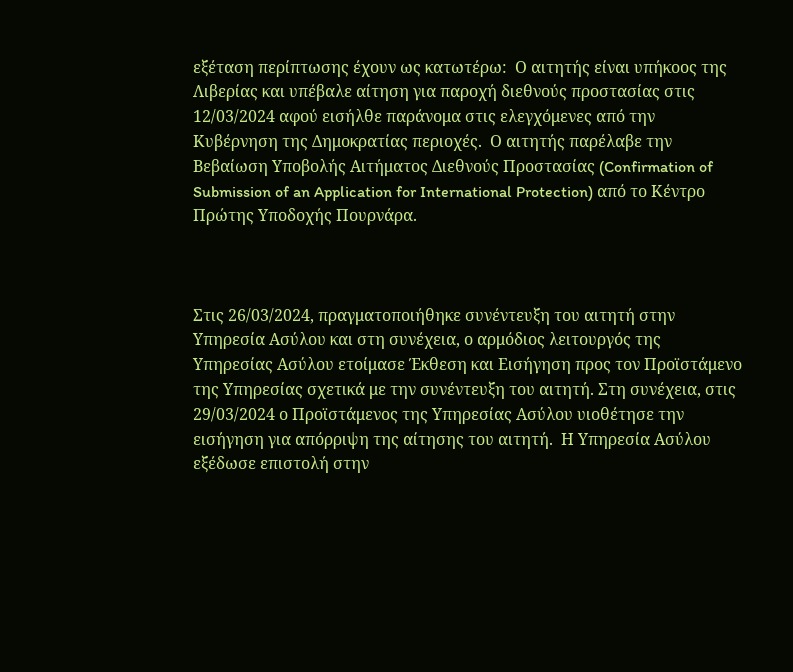εξέταση περίπτωσης έχουν ως κατωτέρω:  Ο αιτητής είναι υπήκοος της Λιβερίας και υπέβαλε αίτηση για παροχή διεθνούς προστασίας στις 12/03/2024 αφού εισήλθε παράνομα στις ελεγχόμενες από την Κυβέρνηση της Δημοκρατίας περιοχές.  Ο αιτητής παρέλαβε την Βεβαίωση Υποβολής Αιτήματος Διεθνούς Προστασίας (Confirmation of Submission of an Application for International Protection) από το Κέντρο Πρώτης Υποδοχής Πουρνάρα.



Στις 26/03/2024, πραγματοποιήθηκε συνέντευξη του αιτητή στην Υπηρεσία Ασύλου και στη συνέχεια, ο αρμόδιος λειτουργός της Υπηρεσίας Ασύλου ετοίμασε Έκθεση και Εισήγηση προς τον Προϊστάμενο της Υπηρεσίας σχετικά με την συνέντευξη του αιτητή. Στη συνέχεια, στις 29/03/2024 ο Προϊστάμενος της Υπηρεσίας Ασύλου υιοθέτησε την εισήγηση για απόρριψη της αίτησης του αιτητή.  Η Υπηρεσία Ασύλου εξέδωσε επιστολή στην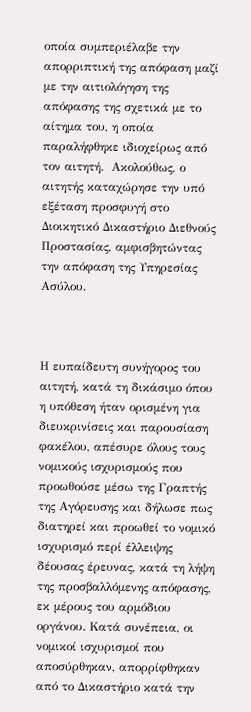οποία συμπεριέλαβε την απορριπτική της απόφαση μαζί με την αιτιολόγηση της απόφασης της σχετικά με το αίτημα του, η οποία παραλήφθηκε ιδιοχείρως από τον αιτητή.  Ακολούθως, ο αιτητής καταχώρησε την υπό εξέταση προσφυγή στο Διοικητικό Δικαστήριο Διεθνούς Προστασίας, αμφισβητώντας την απόφαση της Υπηρεσίας Ασύλου.



Η ευπαίδευτη συνήγορος του αιτητή, κατά τη δικάσιμο όπου η υπόθεση ήταν ορισμένη για διευκρινίσεις και παρουσίαση φακέλου, απέσυρε όλους τους νομικούς ισχυρισμούς που προωθούσε μέσω της Γραπτής της Αγόρευσης και δήλωσε πως διατηρεί και προωθεί το νομικό ισχυρισμό περί έλλειψης δέουσας έρευνας, κατά τη λήψη της προσβαλλόμενης απόφασης, εκ μέρους του αρμόδιου οργάνου. Κατά συνέπεια, οι νομικοί ισχυρισμοί που αποσύρθηκαν, απορρίφθηκαν από το Δικαστήριο κατά την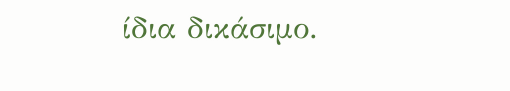ίδια δικάσιμο.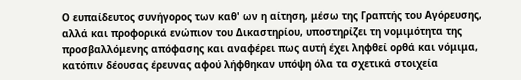Ο ευπαίδευτος συνήγορος των καθ' ων η αίτηση, μέσω της Γραπτής του Αγόρευσης, αλλά και προφορικά ενώπιον του Δικαστηρίου, υποστηρίζει τη νομιμότητα της προσβαλλόμενης απόφασης και αναφέρει πως αυτή έχει ληφθεί ορθά και νόμιμα, κατόπιν δέουσας έρευνας αφού λήφθηκαν υπόψη όλα τα σχετικά στοιχεία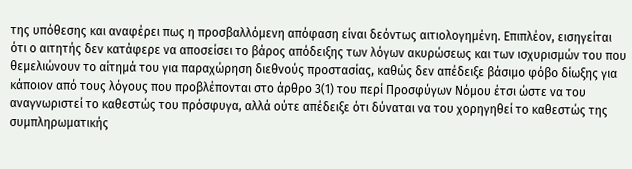της υπόθεσης και αναφέρει πως η προσβαλλόμενη απόφαση είναι δεόντως αιτιολογημένη. Επιπλέον, εισηγείται ότι ο αιτητής δεν κατάφερε να αποσείσει το βάρος απόδειξης των λόγων ακυρώσεως και των ισχυρισμών του που θεμελιώνουν το αίτημά του για παραχώρηση διεθνούς προστασίας, καθώς δεν απέδειξε βάσιμο φόβο δίωξης για κάποιον από τους λόγους που προβλέπονται στο άρθρο 3(1) του περί Προσφύγων Νόμου έτσι ώστε να του αναγνωριστεί το καθεστώς του πρόσφυγα, αλλά ούτε απέδειξε ότι δύναται να του χορηγηθεί το καθεστώς της συμπληρωματικής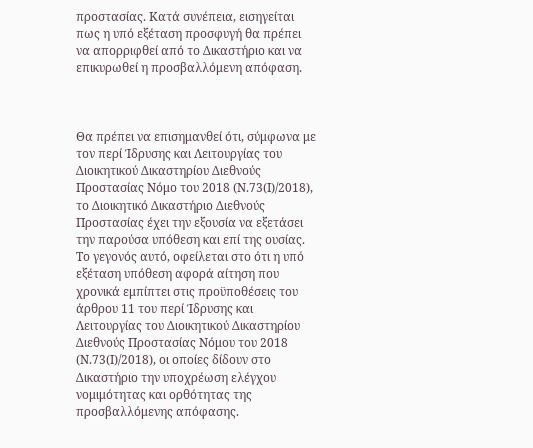προστασίας. Κατά συνέπεια, εισηγείται πως η υπό εξέταση προσφυγή θα πρέπει να απορριφθεί από το Δικαστήριο και να επικυρωθεί η προσβαλλόμενη απόφαση.



Θα πρέπει να επισημανθεί ότι, σύμφωνα με τον περί Ίδρυσης και Λειτουργίας του Διοικητικού Δικαστηρίου Διεθνούς Προστασίας Νόμο του 2018 (Ν.73(Ι)/2018), το Διοικητικό Δικαστήριο Διεθνούς Προστασίας έχει την εξουσία να εξετάσει την παρούσα υπόθεση και επί της ουσίας.  Το γεγονός αυτό, οφείλεται στο ότι η υπό εξέταση υπόθεση αφορά αίτηση που χρονικά εμπίπτει στις προϋποθέσεις του άρθρου 11 του περί Ίδρυσης και Λειτουργίας του Διοικητικού Δικαστηρίου Διεθνούς Προστασίας Νόμου του 2018 (Ν.73(Ι)/2018), οι οποίες δίδουν στο Δικαστήριο την υποχρέωση ελέγχου νομιμότητας και ορθότητας της προσβαλλόμενης απόφασης.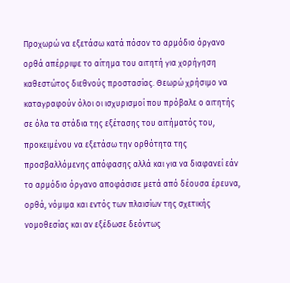Προχωρώ να εξετάσω κατά πόσον το αρμόδιο όργανο ορθά απέρριψε το αίτημα του αιτητή για χορήγηση καθεστώτος διεθνούς προστασίας. Θεωρώ χρήσιμο να καταγραφούν όλοι οι ισχυρισμοί που πρόβαλε ο αιτητής σε όλα τα στάδια της εξέτασης του αιτήματός του, προκειμένου να εξετάσω την ορθότητα της προσβαλλόμενης απόφασης αλλά και για να διαφανεί εάν το αρμόδιο όργανο αποφάσισε μετά από δέουσα έρευνα, ορθά, νόμιμα και εντός των πλαισίων της σχετικής νομοθεσίας και αν εξέδωσε δεόντως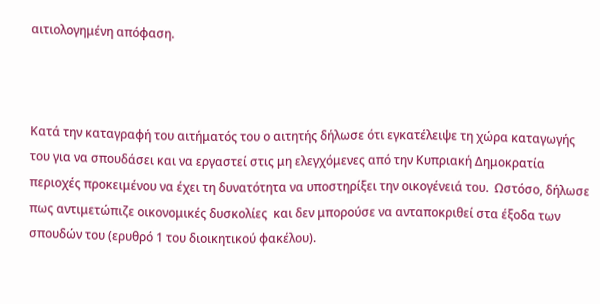αιτιολογημένη απόφαση.



Κατά την καταγραφή του αιτήματός του ο αιτητής δήλωσε ότι εγκατέλειψε τη χώρα καταγωγής του για να σπουδάσει και να εργαστεί στις μη ελεγχόμενες από την Κυπριακή Δημοκρατία περιοχές προκειμένου να έχει τη δυνατότητα να υποστηρίξει την οικογένειά του.  Ωστόσο, δήλωσε πως αντιμετώπιζε οικονομικές δυσκολίες  και δεν μπορούσε να ανταποκριθεί στα έξοδα των σπουδών του (ερυθρό 1 του διοικητικού φακέλου).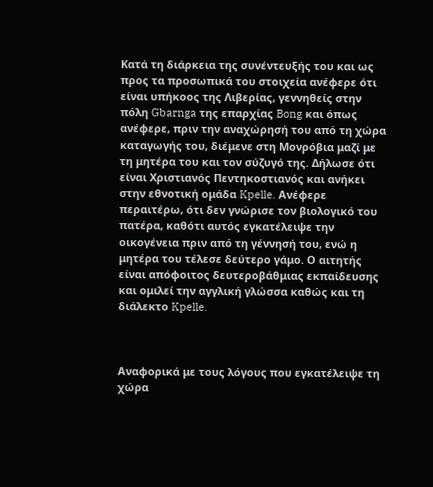Κατά τη διάρκεια της συνέντευξής του και ως προς τα προσωπικά του στοιχεία ανέφερε ότι είναι υπήκοος της Λιβερίας, γεννηθείς στην πόλη Gbarnga της επαρχίας Bong και όπως ανέφερε, πριν την αναχώρησή του από τη χώρα καταγωγής του, διέμενε στη Μονρόβια μαζί με τη μητέρα του και τον σύζυγό της. Δήλωσε ότι είναι Χριστιανός Πεντηκοστιανός και ανήκει στην εθνοτική ομάδα Kpelle. Ανέφερε περαιτέρω, ότι δεν γνώρισε τον βιολογικό του πατέρα, καθότι αυτός εγκατέλειψε την οικογένεια πριν από τη γέννησή του, ενώ η μητέρα του τέλεσε δεύτερο γάμο. Ο αιτητής είναι απόφοιτος δευτεροβάθμιας εκπαίδευσης και ομιλεί την αγγλική γλώσσα καθώς και τη διάλεκτο Kpelle.



Αναφορικά με τους λόγους που εγκατέλειψε τη χώρα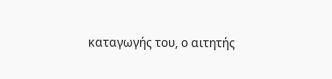καταγωγής του, ο αιτητής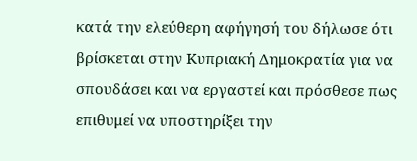κατά την ελεύθερη αφήγησή του δήλωσε ότι βρίσκεται στην Κυπριακή Δημοκρατία για να σπουδάσει και να εργαστεί και πρόσθεσε πως επιθυμεί να υποστηρίξει την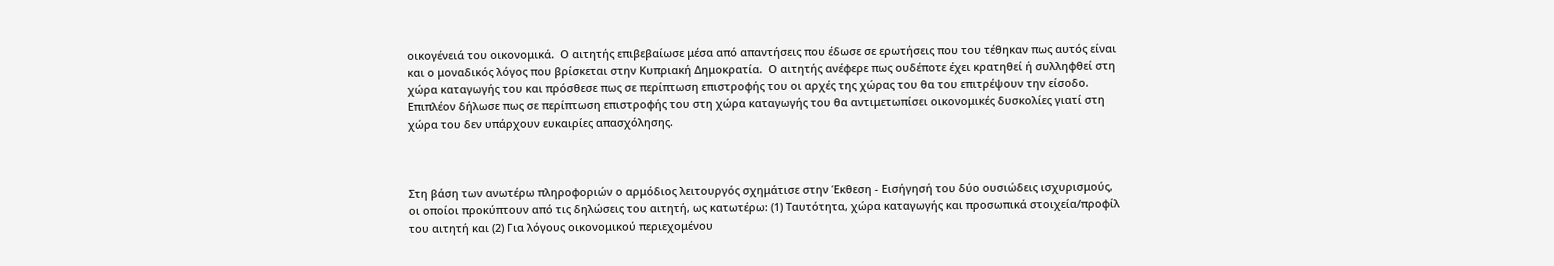οικογένειά του οικονομικά.  Ο αιτητής επιβεβαίωσε μέσα από απαντήσεις που έδωσε σε ερωτήσεις που του τέθηκαν πως αυτός είναι και ο μοναδικός λόγος που βρίσκεται στην Κυπριακή Δημοκρατία.  Ο αιτητής ανέφερε πως ουδέποτε έχει κρατηθεί ή συλληφθεί στη χώρα καταγωγής του και πρόσθεσε πως σε περίπτωση επιστροφής του οι αρχές της χώρας του θα του επιτρέψουν την είσοδο.  Επιπλέον δήλωσε πως σε περίπτωση επιστροφής του στη χώρα καταγωγής του θα αντιμετωπίσει οικονομικές δυσκολίες γιατί στη χώρα του δεν υπάρχουν ευκαιρίες απασχόλησης.



Στη βάση των ανωτέρω πληροφοριών ο αρμόδιος λειτουργός σχημάτισε στην Έκθεση - Εισήγησή του δύο ουσιώδεις ισχυρισμούς, οι οποίοι προκύπτουν από τις δηλώσεις του αιτητή, ως κατωτέρω: (1) Ταυτότητα, χώρα καταγωγής και προσωπικά στοιχεία/προφίλ του αιτητή και (2) Για λόγους οικονομικού περιεχομένου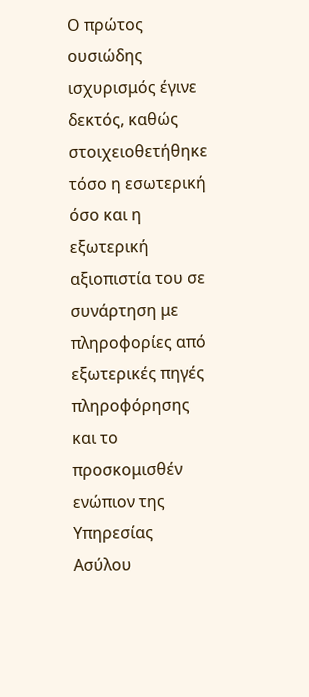Ο πρώτος ουσιώδης ισχυρισμός έγινε δεκτός, καθώς στοιχειοθετήθηκε τόσο η εσωτερική όσο και η εξωτερική αξιοπιστία του σε συνάρτηση με πληροφορίες από εξωτερικές πηγές πληροφόρησης και το προσκομισθέν ενώπιον της Υπηρεσίας Ασύλου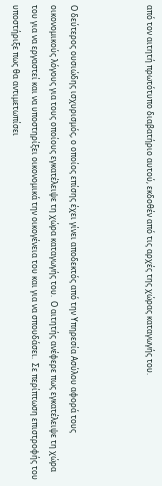από τον αιτητή πρωτότυπο διαβατήριο αυτού, εκδοθέν από τις αρχές της χώρας καταγωγής του.



Ο δεύτερος ουσιώδης ισχυρισμός, ο οποίος επίσης έχει γίνει αποδεκτός από την Υπηρεσία Ασύλου αφορά τους οικονομικούς λόγους για τους οποίους εγκατέλειψε τη χώρα καταγωγής του.  Ο αιτητής ανέφερε πως εγκατέλειψε τη χώρα του για να εργαστεί και να υποστηρίξει οικονομικά την οικογένεια του και για να σπουδάσει.  Σε περίπτωση επιστροφής του υποστήριξε πως θα αντιμετωπίσει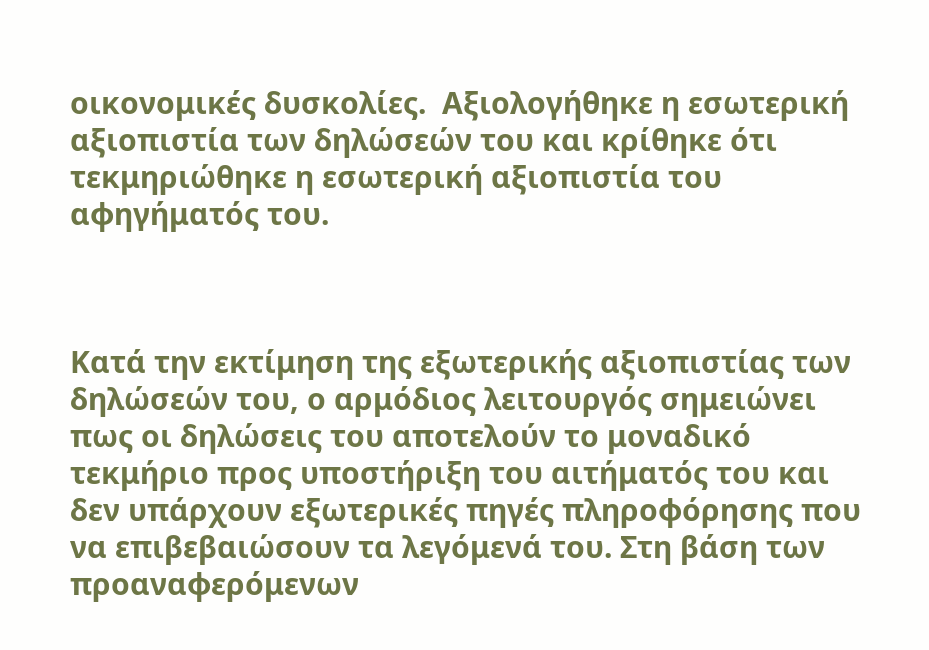οικονομικές δυσκολίες.  Αξιολογήθηκε η εσωτερική αξιοπιστία των δηλώσεών του και κρίθηκε ότι τεκμηριώθηκε η εσωτερική αξιοπιστία του αφηγήματός του.



Κατά την εκτίμηση της εξωτερικής αξιοπιστίας των δηλώσεών του, ο αρμόδιος λειτουργός σημειώνει πως οι δηλώσεις του αποτελούν το μοναδικό τεκμήριο προς υποστήριξη του αιτήματός του και δεν υπάρχουν εξωτερικές πηγές πληροφόρησης που να επιβεβαιώσουν τα λεγόμενά του. Στη βάση των προαναφερόμενων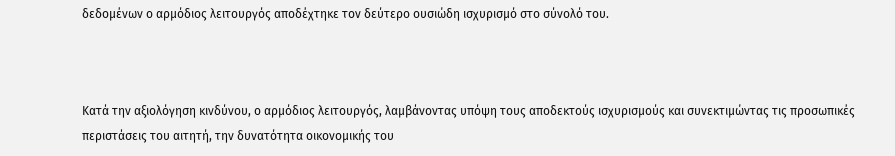δεδομένων ο αρμόδιος λειτουργός αποδέχτηκε τον δεύτερο ουσιώδη ισχυρισμό στο σύνολό του.



Κατά την αξιολόγηση κινδύνου, ο αρμόδιος λειτουργός, λαμβάνοντας υπόψη τους αποδεκτούς ισχυρισμούς και συνεκτιμώντας τις προσωπικές περιστάσεις του αιτητή, την δυνατότητα οικονομικής του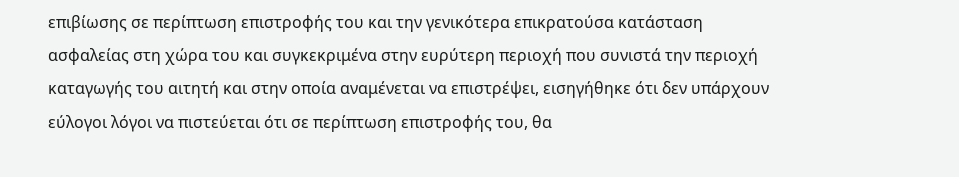επιβίωσης σε περίπτωση επιστροφής του και την γενικότερα επικρατούσα κατάσταση ασφαλείας στη χώρα του και συγκεκριμένα στην ευρύτερη περιοχή που συνιστά την περιοχή καταγωγής του αιτητή και στην οποία αναμένεται να επιστρέψει, εισηγήθηκε ότι δεν υπάρχουν εύλογοι λόγοι να πιστεύεται ότι σε περίπτωση επιστροφής του, θα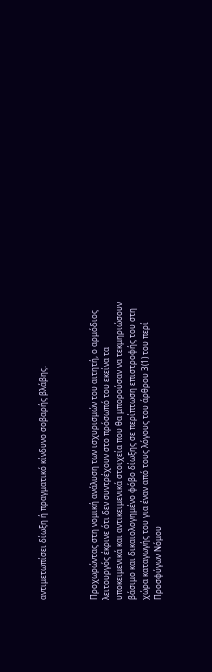αντιμετωπίσει δίωξη ή πραγματικό κίνδυνο σοβαρής βλάβης.



Προχωρώντας στη νομική ανάλυση των ισχυρισμών του αιτητή, ο αρμόδιος λειτουργός έκρινε ότι δεν συντρέχουν στο πρόσωπό του εκείνα τα υποκειμενικά και αντικειμενικά στοιχεία που θα μπορούσαν να τεκμηριώσουν βάσιμο και δικαιολογημένο φόβο δίωξης σε περίπτωση επιστροφής του στη χώρα καταγωγής του για έναν από τους λόγους του άρθρου 3(1) του περί Προσφύγων Νόμου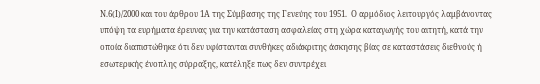Ν.6(Ι)/2000 και του άρθρου 1Α της Σύμβασης της Γενεύης του 1951.  Ο αρμόδιος λειτουργός λαμβάνοντας υπόψη τα ευρήματα έρευνας για την κατάσταση ασφαλείας στη χώρα καταγωγής του αιτητή, κατά την οποία διαπιστώθηκε ότι δεν υφίστανται συνθήκες αδιάκριτης άσκησης βίας σε καταστάσεις διεθνούς ή εσωτερικής ένοπλης σύρραξης, κατέληξε πως δεν συντρέχει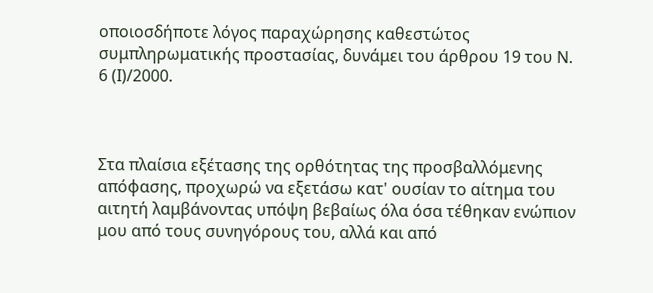οποιοσδήποτε λόγος παραχώρησης καθεστώτος συμπληρωματικής προστασίας, δυνάμει του άρθρου 19 του Ν. 6 (Ι)/2000.



Στα πλαίσια εξέτασης της ορθότητας της προσβαλλόμενης απόφασης, προχωρώ να εξετάσω κατ' ουσίαν το αίτημα του αιτητή λαμβάνοντας υπόψη βεβαίως όλα όσα τέθηκαν ενώπιον μου από τους συνηγόρους του, αλλά και από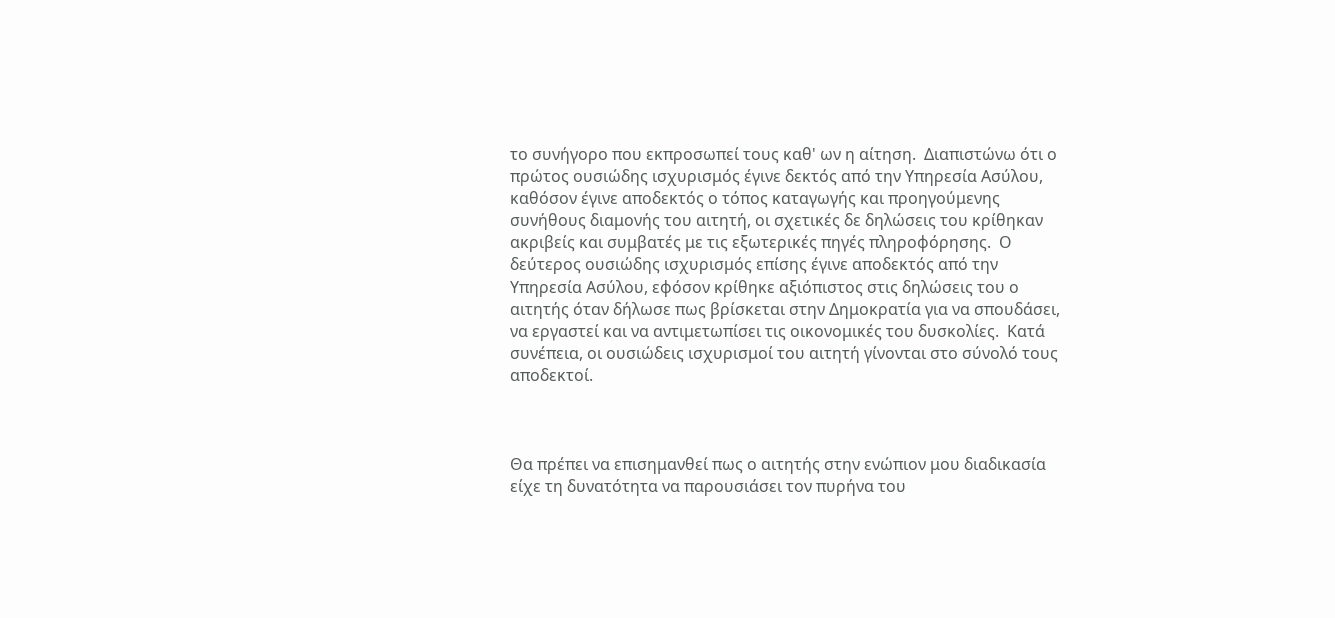το συνήγορο που εκπροσωπεί τους καθ' ων η αίτηση.  Διαπιστώνω ότι ο πρώτος ουσιώδης ισχυρισμός έγινε δεκτός από την Υπηρεσία Ασύλου, καθόσον έγινε αποδεκτός ο τόπος καταγωγής και προηγούμενης συνήθους διαμονής του αιτητή, οι σχετικές δε δηλώσεις του κρίθηκαν ακριβείς και συμβατές με τις εξωτερικές πηγές πληροφόρησης.  Ο δεύτερος ουσιώδης ισχυρισμός επίσης έγινε αποδεκτός από την Υπηρεσία Ασύλου, εφόσον κρίθηκε αξιόπιστος στις δηλώσεις του ο αιτητής όταν δήλωσε πως βρίσκεται στην Δημοκρατία για να σπουδάσει, να εργαστεί και να αντιμετωπίσει τις οικονομικές του δυσκολίες.  Κατά συνέπεια, οι ουσιώδεις ισχυρισμοί του αιτητή γίνονται στο σύνολό τους αποδεκτοί.



Θα πρέπει να επισημανθεί πως ο αιτητής στην ενώπιον μου διαδικασία είχε τη δυνατότητα να παρουσιάσει τον πυρήνα του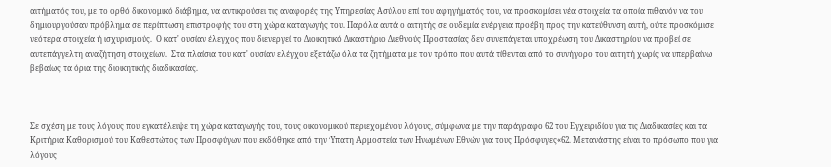αιτήματός του, με το ορθό δικονομικό διάβημα, να αντικρούσει τις αναφορές της Υπηρεσίας Ασύλου επί του αφηγήματός του, να προσκομίσει νέα στοιχεία τα οποία πιθανόν να του δημιουργούσαν πρόβλημα σε περίπτωση επιστροφής του στη χώρα καταγωγής του. Παρόλα αυτά ο αιτητής σε ουδεμία ενέργεια προέβη προς την κατεύθυνση αυτή, ούτε προσκόμισε νεότερα στοιχεία ή ισχυρισμούς.  Ο κατ' ουσίαν έλεγχος που διενεργεί το Διοικητικό Δικαστήριο Διεθνούς Προστασίας δεν συνεπάγεται υποχρέωση του Δικαστηρίου να προβεί σε αυτεπάγγελτη αναζήτηση στοιχείων.  Στα πλαίσια του κατ' ουσίαν ελέγχου εξετάζω όλα τα ζητήματα με τον τρόπο που αυτά τίθενται από το συνήγορο του αιτητή χωρίς να υπερβαίνω βεβαίως τα όρια της διοικητικής διαδικασίας.



Σε σχέση με τους λόγους που εγκατέλειψε τη χώρα καταγωγής του, τους οικονομικού περιεχομένου λόγους, σύμφωνα με την παράγραφο 62 του Εγχειριδίου για τις Διαδικασίες και τα Κριτήρια Καθορισμού του Καθεστώτος των Προσφύγων που εκδόθηκε από την Ύπατη Αρμοστεία των Ηνωμένων Εθνών για τους Πρόσφυγες«62. Μετανάστης είναι το πρόσωπο που για λόγους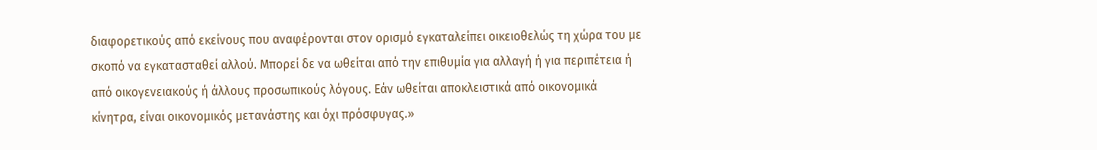διαφορετικούς από εκείνους που αναφέρονται στον ορισμό εγκαταλείπει οικειοθελώς τη χώρα του με σκοπό να εγκατασταθεί αλλού. Μπορεί δε να ωθείται από την επιθυμία για αλλαγή ή για περιπέτεια ή από οικογενειακούς ή άλλους προσωπικούς λόγους. Εάν ωθείται αποκλειστικά από οικονομικά κίνητρα, είναι οικονομικός μετανάστης και όχι πρόσφυγας.»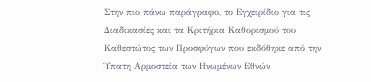Στην πιο πάνω παράγραφο, το Εγχειρίδιο για τις Διαδικασίες και τα Κριτήρια Καθορισμού του Καθεστώτος των Προσφύγων που εκδόθηκε από την Ύπατη Αρμοστεία των Ηνωμένων Εθνών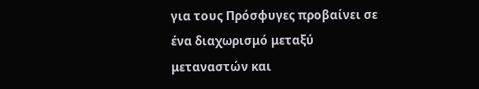για τους Πρόσφυγες προβαίνει σε ένα διαχωρισμό μεταξύ μεταναστών και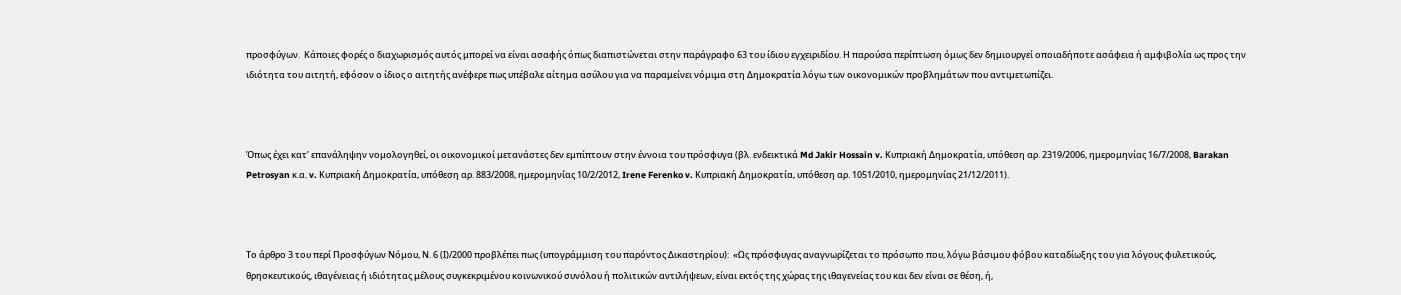προσφύγων.  Κάποιες φορές ο διαχωρισμός αυτός μπορεί να είναι ασαφής όπως διαπιστώνεται στην παράγραφο 63 του ίδιου εγχειριδίου. Η παρούσα περίπτωση όμως δεν δημιουργεί οποιαδήποτε ασάφεια ή αμφιβολία ως προς την ιδιότητα του αιτητή, εφόσον ο ίδιος ο αιτητής ανέφερε πως υπέβαλε αίτημα ασύλου για να παραμείνει νόμιμα στη Δημοκρατία λόγω των οικονομικών προβλημάτων που αντιμετωπίζει.



Όπως έχει κατ’ επανάληψην νομολογηθεί, οι οικονομικοί μετανάστες δεν εμπίπτουν στην έννοια του πρόσφυγα (βλ. ενδεικτικά Md Jakir Hossain v. Κυπριακή Δημοκρατία, υπόθεση αρ. 2319/2006, ημερομηνίας 16/7/2008, Barakan Petrosyan κ.α. v. Κυπριακή Δημοκρατία, υπόθεση αρ. 883/2008, ημερομηνίας 10/2/2012, Irene Ferenko v. Κυπριακή Δημοκρατία, υπόθεση αρ. 1051/2010, ημερομηνίας 21/12/2011).



Το άρθρο 3 του περί Προσφύγων Νόμου, Ν. 6 (Ι)/2000 προβλέπει πως (υπογράμμιση του παρόντος Δικαστηρίου):  «Ως πρόσφυγας αναγνωρίζεται το πρόσωπο που, λόγω βάσιμου φόβου καταδίωξης του για λόγους φυλετικούς, θρησκευτικούς, ιθαγένειας ή ιδιότητας μέλους συγκεκριμένου κοινωνικού συνόλου ή πολιτικών αντιλήψεων, είναι εκτός της χώρας της ιθαγενείας του και δεν είναι σε θέση, ή,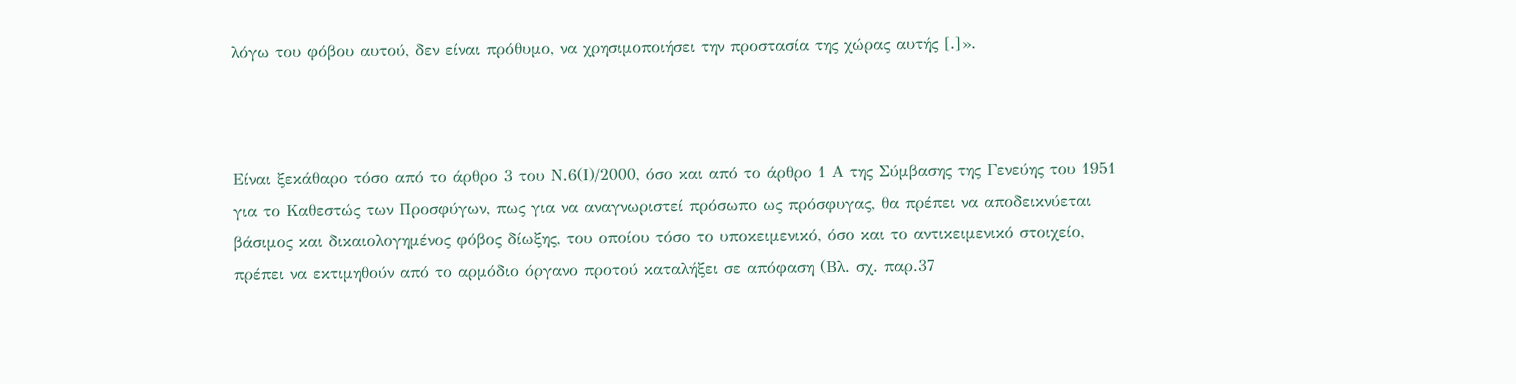λόγω του φόβου αυτού, δεν είναι πρόθυμο, να χρησιμοποιήσει την προστασία της χώρας αυτής [.]».



Είναι ξεκάθαρο τόσο από το άρθρο 3 του Ν.6(Ι)/2000, όσο και από το άρθρο 1 Α της Σύμβασης της Γενεύης του 1951 για το Καθεστώς των Προσφύγων, πως για να αναγνωριστεί πρόσωπο ως πρόσφυγας, θα πρέπει να αποδεικνύεται βάσιμος και δικαιολογημένος φόβος δίωξης, του οποίου τόσο το υποκειμενικό, όσο και το αντικειμενικό στοιχείο, πρέπει να εκτιμηθούν από το αρμόδιο όργανο προτού καταλήξει σε απόφαση (Βλ. σχ. παρ.37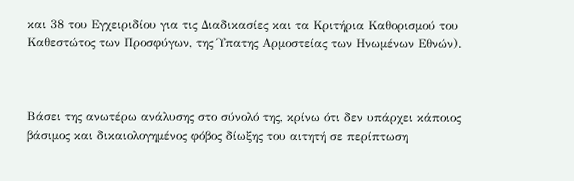και 38 του Εγχειριδίου για τις Διαδικασίες και τα Κριτήρια Καθορισμού του Καθεστώτος των Προσφύγων, της Ύπατης Αρμοστείας των Ηνωμένων Εθνών).



Βάσει της ανωτέρω ανάλυσης στο σύνολό της, κρίνω ότι δεν υπάρχει κάποιος βάσιμος και δικαιολογημένος φόβος δίωξης του αιτητή σε περίπτωση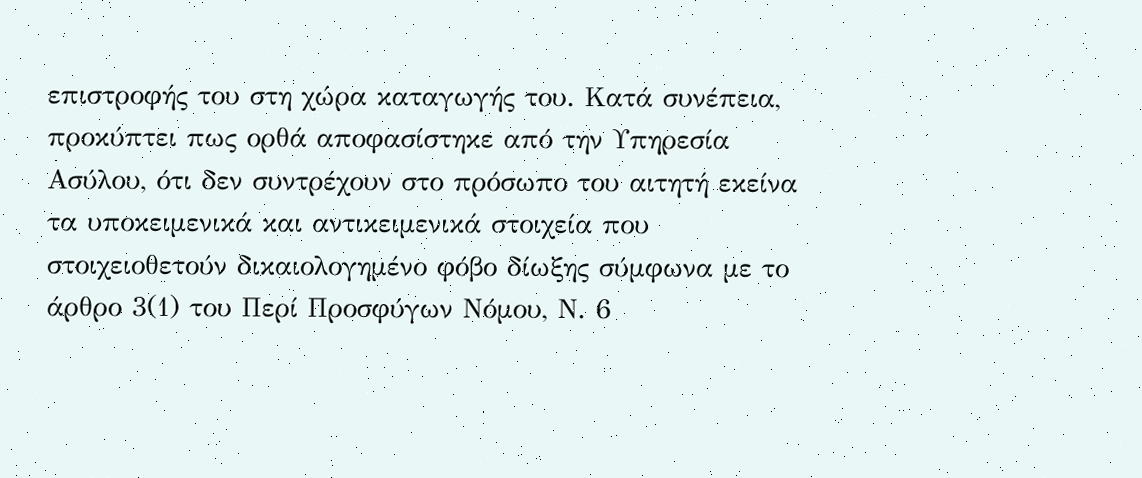επιστροφής του στη χώρα καταγωγής του. Κατά συνέπεια, προκύπτει πως ορθά αποφασίστηκε από την Υπηρεσία Ασύλου, ότι δεν συντρέχουν στο πρόσωπο του αιτητή εκείνα τα υποκειμενικά και αντικειμενικά στοιχεία που στοιχειοθετούν δικαιολογημένο φόβο δίωξης σύμφωνα με το άρθρο 3(1) του Περί Προσφύγων Νόμου, Ν. 6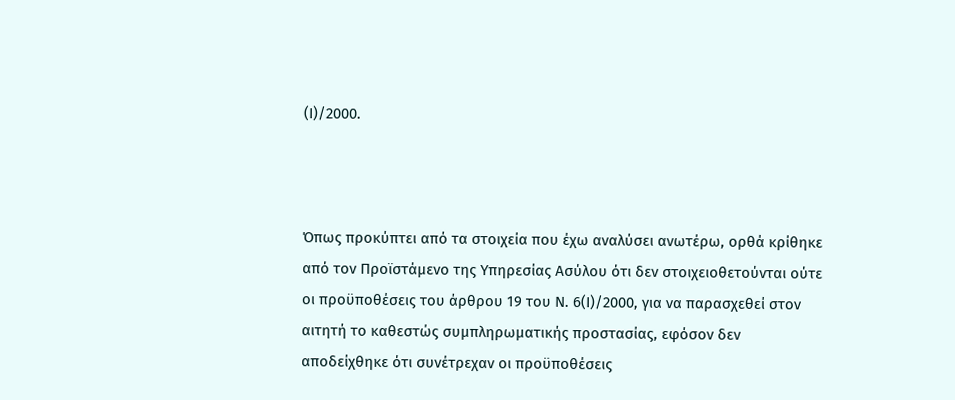(Ι)/2000.



Όπως προκύπτει από τα στοιχεία που έχω αναλύσει ανωτέρω, ορθά κρίθηκε από τον Προϊστάμενο της Υπηρεσίας Ασύλου ότι δεν στοιχειοθετούνται ούτε οι προϋποθέσεις του άρθρου 19 του Ν. 6(Ι)/2000, για να παρασχεθεί στον αιτητή το καθεστώς συμπληρωματικής προστασίας, εφόσον δεν αποδείχθηκε ότι συνέτρεχαν οι προϋποθέσεις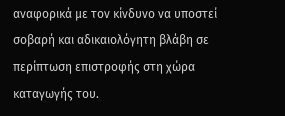αναφορικά με τον κίνδυνο να υποστεί σοβαρή και αδικαιολόγητη βλάβη σε περίπτωση επιστροφής στη χώρα καταγωγής του.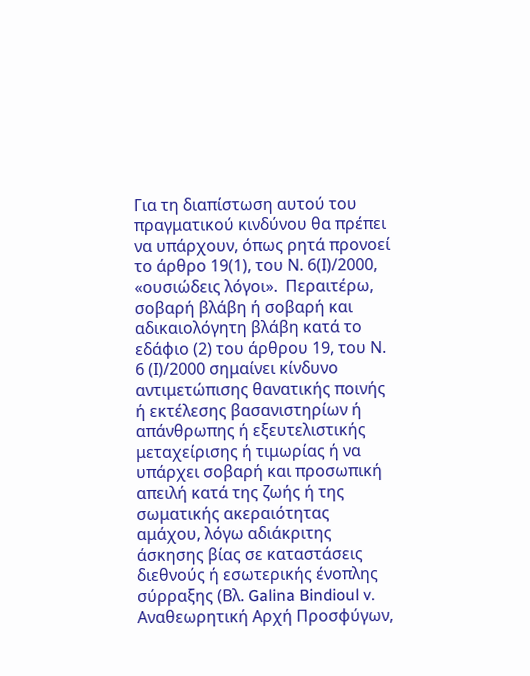Για τη διαπίστωση αυτού του πραγματικού κινδύνου θα πρέπει να υπάρχουν, όπως ρητά προνοεί το άρθρο 19(1), του Ν. 6(Ι)/2000, «ουσιώδεις λόγοι».  Περαιτέρω, σοβαρή βλάβη ή σοβαρή και αδικαιολόγητη βλάβη κατά το εδάφιο (2) του άρθρου 19, του Ν. 6 (Ι)/2000 σημαίνει κίνδυνο αντιμετώπισης θανατικής ποινής ή εκτέλεσης βασανιστηρίων ή απάνθρωπης ή εξευτελιστικής μεταχείρισης ή τιμωρίας ή να υπάρχει σοβαρή και προσωπική απειλή κατά της ζωής ή της σωματικής ακεραιότητας αμάχου, λόγω αδιάκριτης άσκησης βίας σε καταστάσεις διεθνούς ή εσωτερικής ένοπλης σύρραξης (Βλ. Galina Bindioul v. Αναθεωρητική Αρχή Προσφύγων,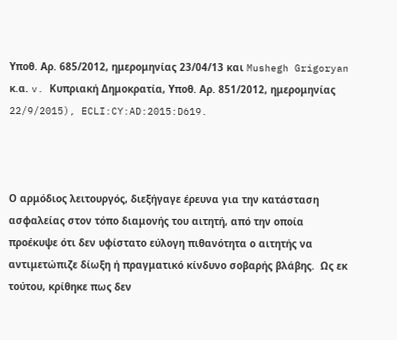Υποθ. Αρ. 685/2012, ημερομηνίας 23/04/13 και Mushegh Grigoryan κ.α. v. Κυπριακή Δημοκρατία, Υποθ. Αρ. 851/2012, ημερομηνίας 22/9/2015), ECLI:CY:AD:2015:D619.



Ο αρμόδιος λειτουργός, διεξήγαγε έρευνα για την κατάσταση ασφαλείας στον τόπο διαμονής του αιτητή, από την οποία προέκυψε ότι δεν υφίστατο εύλογη πιθανότητα ο αιτητής να αντιμετώπιζε δίωξη ή πραγματικό κίνδυνο σοβαρής βλάβης.  Ως εκ τούτου, κρίθηκε πως δεν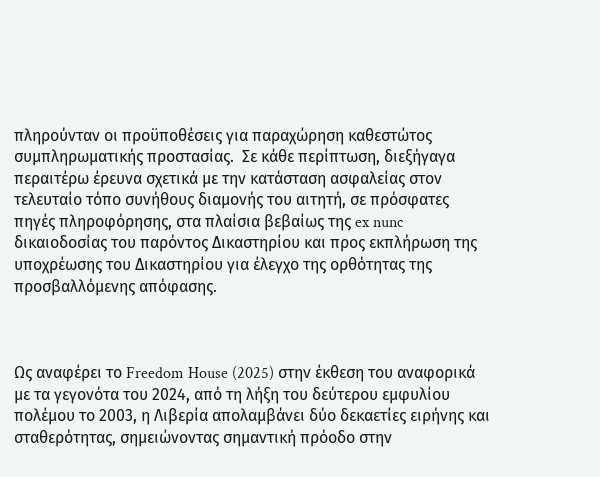πληρούνταν οι προϋποθέσεις για παραχώρηση καθεστώτος συμπληρωματικής προστασίας.  Σε κάθε περίπτωση, διεξήγαγα περαιτέρω έρευνα σχετικά με την κατάσταση ασφαλείας στον τελευταίο τόπο συνήθους διαμονής του αιτητή, σε πρόσφατες πηγές πληροφόρησης, στα πλαίσια βεβαίως της ex nunc δικαιοδοσίας του παρόντος Δικαστηρίου και προς εκπλήρωση της υποχρέωσης του Δικαστηρίου για έλεγχο της ορθότητας της προσβαλλόμενης απόφασης.



Ως αναφέρει το Freedom House (2025) στην έκθεση του αναφορικά με τα γεγονότα του 2024, από τη λήξη του δεύτερου εμφυλίου πολέμου το 2003, η Λιβερία απολαμβάνει δύο δεκαετίες ειρήνης και σταθερότητας, σημειώνοντας σημαντική πρόοδο στην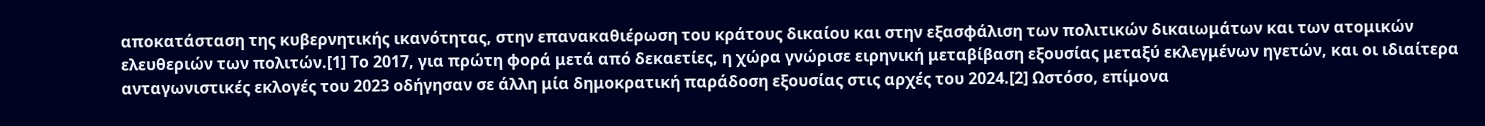αποκατάσταση της κυβερνητικής ικανότητας, στην επανακαθιέρωση του κράτους δικαίου και στην εξασφάλιση των πολιτικών δικαιωμάτων και των ατομικών ελευθεριών των πολιτών.[1] Το 2017, για πρώτη φορά μετά από δεκαετίες, η χώρα γνώρισε ειρηνική μεταβίβαση εξουσίας μεταξύ εκλεγμένων ηγετών, και οι ιδιαίτερα ανταγωνιστικές εκλογές του 2023 οδήγησαν σε άλλη μία δημοκρατική παράδοση εξουσίας στις αρχές του 2024.[2] Ωστόσο, επίμονα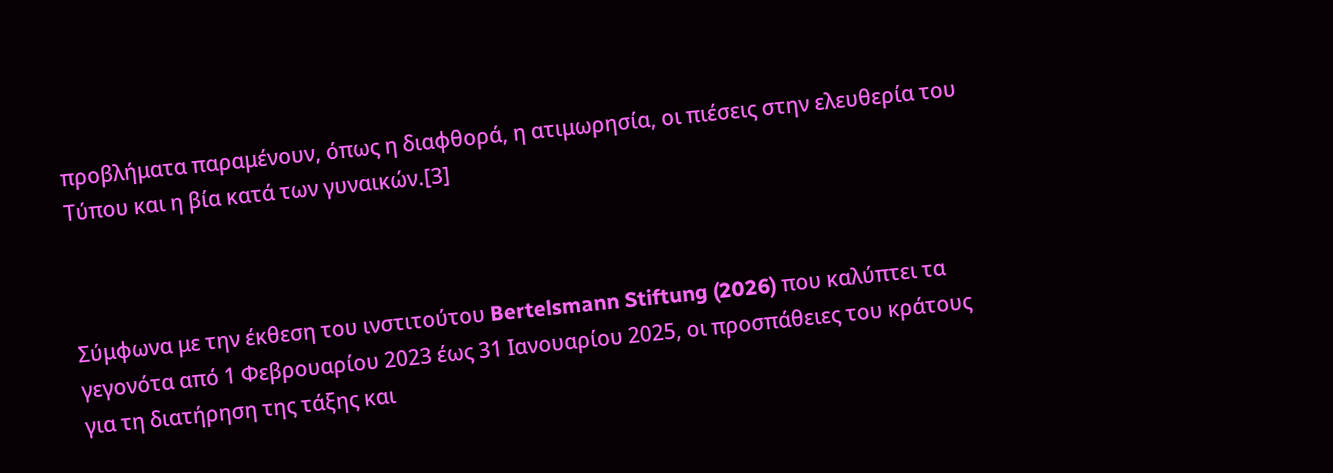προβλήματα παραμένουν, όπως η διαφθορά, η ατιμωρησία, οι πιέσεις στην ελευθερία του Τύπου και η βία κατά των γυναικών.[3]



Σύμφωνα με την έκθεση του ινστιτούτου Bertelsmann Stiftung (2026) που καλύπτει τα γεγονότα από 1 Φεβρουαρίου 2023 έως 31 Ιανουαρίου 2025, οι προσπάθειες του κράτους για τη διατήρηση της τάξης και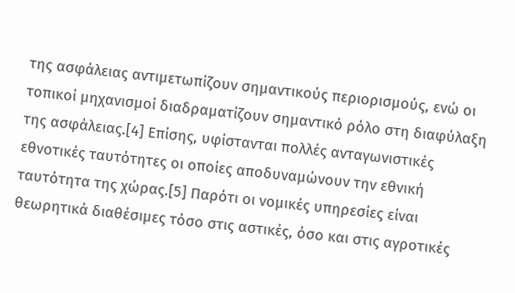της ασφάλειας αντιμετωπίζουν σημαντικούς περιορισμούς, ενώ οι τοπικοί μηχανισμοί διαδραματίζουν σημαντικό ρόλο στη διαφύλαξη της ασφάλειας.[4] Επίσης, υφίστανται πολλές ανταγωνιστικές εθνοτικές ταυτότητες οι οποίες αποδυναμώνουν την εθνική ταυτότητα της χώρας.[5] Παρότι οι νομικές υπηρεσίες είναι θεωρητικά διαθέσιμες τόσο στις αστικές, όσο και στις αγροτικές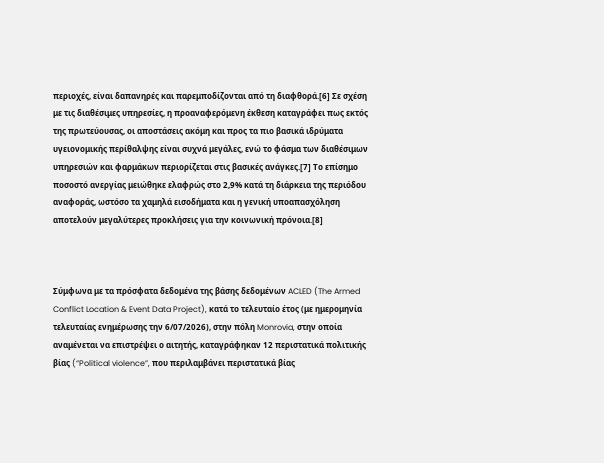περιοχές, είναι δαπανηρές και παρεμποδίζονται από τη διαφθορά.[6] Σε σχέση με τις διαθέσιμες υπηρεσίες, η προαναφερόμενη έκθεση καταγράφει πως εκτός της πρωτεύουσας, οι αποστάσεις ακόμη και προς τα πιο βασικά ιδρύματα υγειονομικής περίθαλψης είναι συχνά μεγάλες, ενώ το φάσμα των διαθέσιμων υπηρεσιών και φαρμάκων περιορίζεται στις βασικές ανάγκες.[7] Το επίσημο ποσοστό ανεργίας μειώθηκε ελαφρώς στο 2,9% κατά τη διάρκεια της περιόδου αναφοράς, ωστόσο τα χαμηλά εισοδήματα και η γενική υποαπασχόληση αποτελούν μεγαλύτερες προκλήσεις για την κοινωνική πρόνοια.[8]



Σύμφωνα με τα πρόσφατα δεδομένα της βάσης δεδομένων ACLED (The Armed Conflict Location & Event Data Project), κατά το τελευταίο έτος (με ημερομηνία τελευταίας ενημέρωσης την 6/07/2026), στην πόλη Monrovia, στην οποία αναμένεται να επιστρέψει ο αιτητής, καταγράφηκαν 12 περιστατικά πολιτικής βίας (“Political violence”, που περιλαμβάνει περιστατικά βίας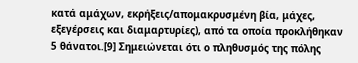κατά αμάχων, εκρήξεις/απομακρυσμένη βία, μάχες, εξεγέρσεις και διαμαρτυρίες), από τα οποία προκλήθηκαν 5 θάνατοι.[9] Σημειώνεται ότι ο πληθυσμός της πόλης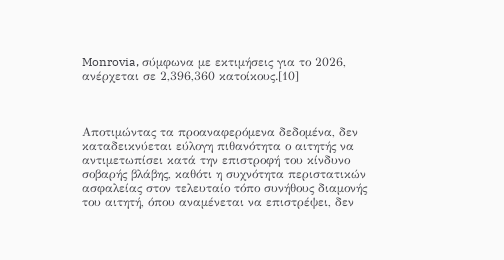Monrovia, σύμφωνα με εκτιμήσεις για το 2026, ανέρχεται σε 2,396,360 κατοίκους.[10]



Αποτιμώντας τα προαναφερόμενα δεδομένα, δεν καταδεικνύεται εύλογη πιθανότητα ο αιτητής να αντιμετωπίσει κατά την επιστροφή του κίνδυνο σοβαρής βλάβης, καθότι η συχνότητα περιστατικών ασφαλείας στον τελευταίο τόπο συνήθους διαμονής του αιτητή, όπου αναμένεται να επιστρέψει, δεν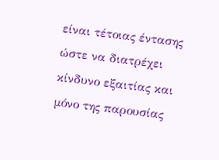είναι τέτοιας έντασης ώστε να διατρέχει κίνδυνο εξαιτίας και μόνο της παρουσίας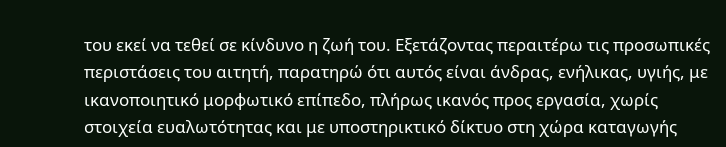του εκεί να τεθεί σε κίνδυνο η ζωή του. Εξετάζοντας περαιτέρω τις προσωπικές περιστάσεις του αιτητή, παρατηρώ ότι αυτός είναι άνδρας, ενήλικας, υγιής, με ικανοποιητικό μορφωτικό επίπεδο, πλήρως ικανός προς εργασία, χωρίς στοιχεία ευαλωτότητας και με υποστηρικτικό δίκτυο στη χώρα καταγωγής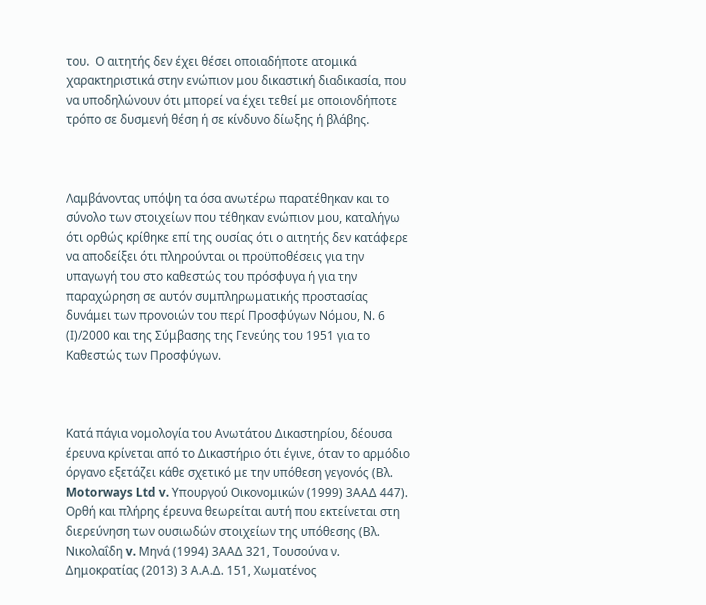του.  Ο αιτητής δεν έχει θέσει οποιαδήποτε ατομικά χαρακτηριστικά στην ενώπιον μου δικαστική διαδικασία, που να υποδηλώνουν ότι μπορεί να έχει τεθεί με οποιονδήποτε τρόπο σε δυσμενή θέση ή σε κίνδυνο δίωξης ή βλάβης.



Λαμβάνοντας υπόψη τα όσα ανωτέρω παρατέθηκαν και το σύνολο των στοιχείων που τέθηκαν ενώπιον μου, καταλήγω ότι ορθώς κρίθηκε επί της ουσίας ότι ο αιτητής δεν κατάφερε να αποδείξει ότι πληρούνται οι προϋποθέσεις για την υπαγωγή του στο καθεστώς του πρόσφυγα ή για την παραχώρηση σε αυτόν συμπληρωματικής προστασίας δυνάμει των προνοιών του περί Προσφύγων Νόμου, Ν. 6 (Ι)/2000 και της Σύμβασης της Γενεύης του 1951 για το Καθεστώς των Προσφύγων.



Κατά πάγια νομολογία του Ανωτάτου Δικαστηρίου, δέουσα έρευνα κρίνεται από το Δικαστήριο ότι έγινε, όταν το αρμόδιο όργανο εξετάζει κάθε σχετικό με την υπόθεση γεγονός (Βλ. Motorways Ltd v. Υπουργού Οικονομικών (1999) 3ΑΑΔ 447).  Ορθή και πλήρης έρευνα θεωρείται αυτή που εκτείνεται στη διερεύνηση των ουσιωδών στοιχείων της υπόθεσης (Βλ. Νικολαΐδη v. Μηνά (1994) 3ΑΑΔ 321, Τουσούνα ν. Δημοκρατίας (2013) 3 Α.Α.Δ. 151, Χωματένος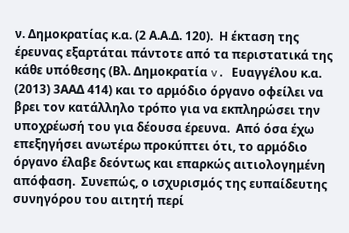ν. Δημοκρατίας κ.α. (2 Α.Α.Δ. 120).  Η έκταση της έρευνας εξαρτάται πάντοτε από τα περιστατικά της κάθε υπόθεσης (Βλ. Δημοκρατία v. Ευαγγέλου κ.α. (2013) 3ΑΑΔ 414) και το αρμόδιο όργανο οφείλει να βρει τον κατάλληλο τρόπο για να εκπληρώσει την υποχρέωσή του για δέουσα έρευνα.  Από όσα έχω επεξηγήσει ανωτέρω προκύπτει ότι, το αρμόδιο όργανο έλαβε δεόντως και επαρκώς αιτιολογημένη απόφαση.  Συνεπώς, ο ισχυρισμός της ευπαίδευτης συνηγόρου του αιτητή περί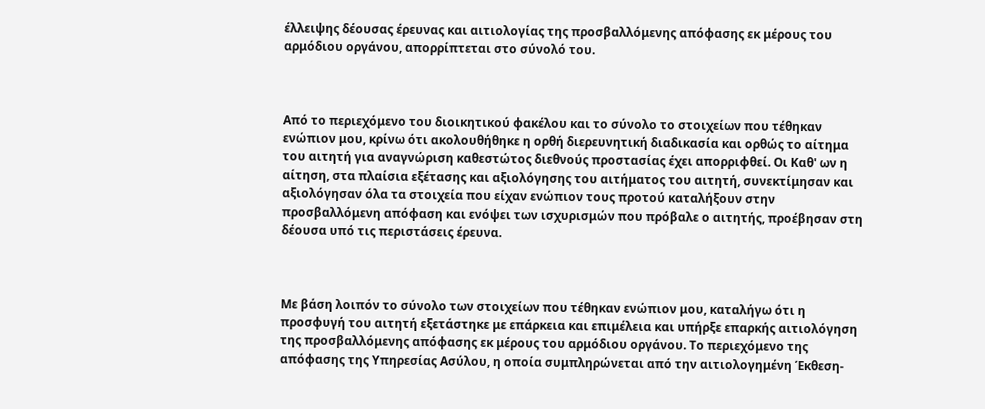έλλειψης δέουσας έρευνας και αιτιολογίας της προσβαλλόμενης απόφασης εκ μέρους του αρμόδιου οργάνου, απορρίπτεται στο σύνολό του.



Από το περιεχόμενο του διοικητικού φακέλου και το σύνολο το στοιχείων που τέθηκαν ενώπιον μου, κρίνω ότι ακολουθήθηκε η ορθή διερευνητική διαδικασία και ορθώς το αίτημα του αιτητή για αναγνώριση καθεστώτος διεθνούς προστασίας έχει απορριφθεί. Οι Καθ' ων η αίτηση, στα πλαίσια εξέτασης και αξιολόγησης του αιτήματος του αιτητή, συνεκτίμησαν και αξιολόγησαν όλα τα στοιχεία που είχαν ενώπιον τους προτού καταλήξουν στην προσβαλλόμενη απόφαση και ενόψει των ισχυρισμών που πρόβαλε ο αιτητής, προέβησαν στη δέουσα υπό τις περιστάσεις έρευνα.



Με βάση λοιπόν το σύνολο των στοιχείων που τέθηκαν ενώπιον μου, καταλήγω ότι η προσφυγή του αιτητή εξετάστηκε με επάρκεια και επιμέλεια και υπήρξε επαρκής αιτιολόγηση της προσβαλλόμενης απόφασης εκ μέρους του αρμόδιου οργάνου. Το περιεχόμενο της απόφασης της Υπηρεσίας Ασύλου, η οποία συμπληρώνεται από την αιτιολογημένη Έκθεση-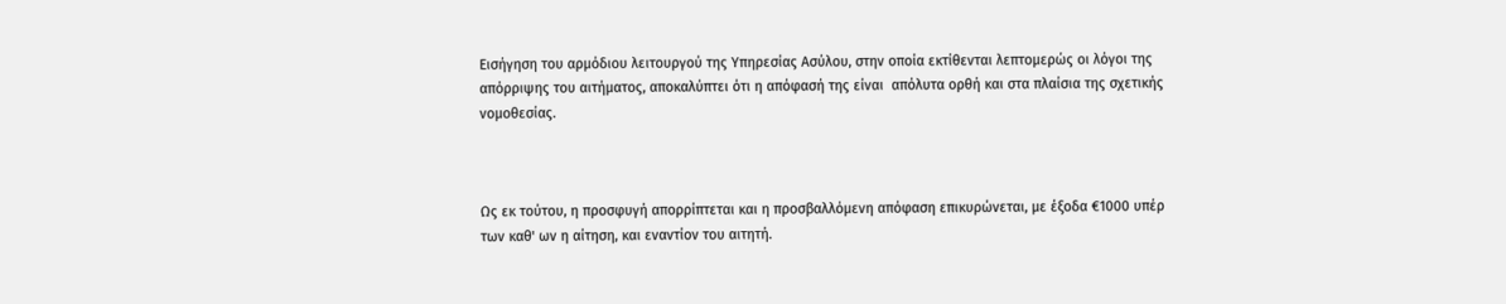Εισήγηση του αρμόδιου λειτουργού της Υπηρεσίας Ασύλου, στην οποία εκτίθενται λεπτομερώς οι λόγοι της απόρριψης του αιτήματος, αποκαλύπτει ότι η απόφασή της είναι  απόλυτα ορθή και στα πλαίσια της σχετικής νομοθεσίας.



Ως εκ τούτου, η προσφυγή απορρίπτεται και η προσβαλλόμενη απόφαση επικυρώνεται, με έξοδα €1000 υπέρ των καθ' ων η αίτηση, και εναντίον του αιτητή.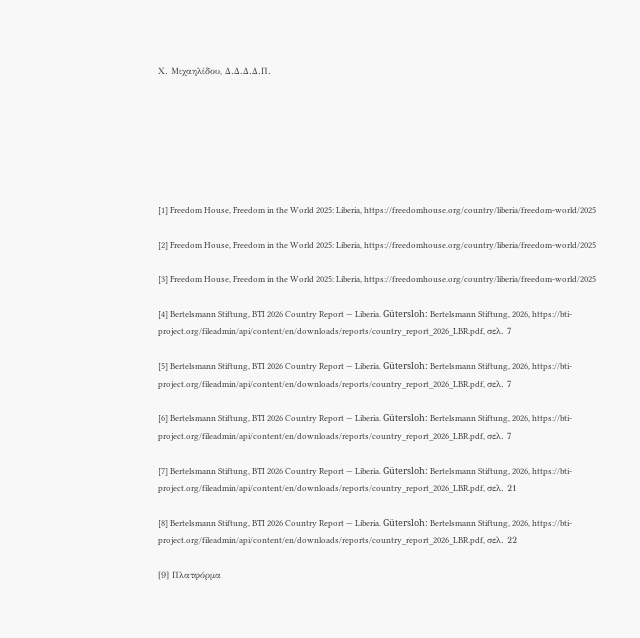Χ. Μιχαηλίδου, Δ.Δ.Δ.Δ.Π.







[1] Freedom House, Freedom in the World 2025: Liberia, https://freedomhouse.org/country/liberia/freedom-world/2025

[2] Freedom House, Freedom in the World 2025: Liberia, https://freedomhouse.org/country/liberia/freedom-world/2025

[3] Freedom House, Freedom in the World 2025: Liberia, https://freedomhouse.org/country/liberia/freedom-world/2025

[4] Bertelsmann Stiftung, BTI 2026 Country Report — Liberia. Gütersloh: Bertelsmann Stiftung, 2026, https://bti-project.org/fileadmin/api/content/en/downloads/reports/country_report_2026_LBR.pdf, σελ. 7

[5] Bertelsmann Stiftung, BTI 2026 Country Report — Liberia. Gütersloh: Bertelsmann Stiftung, 2026, https://bti-project.org/fileadmin/api/content/en/downloads/reports/country_report_2026_LBR.pdf, σελ. 7

[6] Bertelsmann Stiftung, BTI 2026 Country Report — Liberia. Gütersloh: Bertelsmann Stiftung, 2026, https://bti-project.org/fileadmin/api/content/en/downloads/reports/country_report_2026_LBR.pdf, σελ. 7

[7] Bertelsmann Stiftung, BTI 2026 Country Report — Liberia. Gütersloh: Bertelsmann Stiftung, 2026, https://bti-project.org/fileadmin/api/content/en/downloads/reports/country_report_2026_LBR.pdf, σελ. 21

[8] Bertelsmann Stiftung, BTI 2026 Country Report — Liberia. Gütersloh: Bertelsmann Stiftung, 2026, https://bti-project.org/fileadmin/api/content/en/downloads/reports/country_report_2026_LBR.pdf, σελ. 22

[9] Πλατφόρμα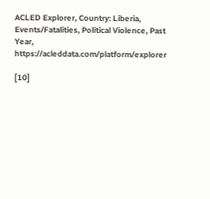ACLED Explorer, Country: Liberia, Events/Fatalities, Political Violence, Past Year, https://acleddata.com/platform/explorer

[10]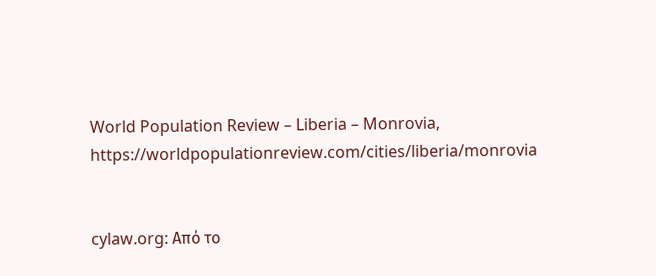World Population Review – Liberia – Monrovia, https://worldpopulationreview.com/cities/liberia/monrovia


cylaw.org: Από το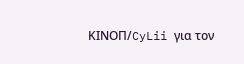ΚΙΝOΠ/CyLii για τον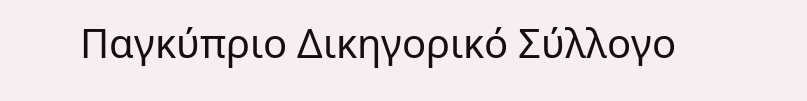Παγκύπριο Δικηγορικό Σύλλογο